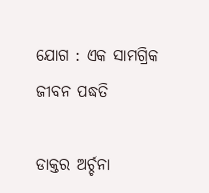ଯୋଗ : ଏକ ସାମଗ୍ରିକ ଜୀବନ ପଦ୍ଧତି

ଡାକ୍ତର ଅର୍ଚ୍ଚନା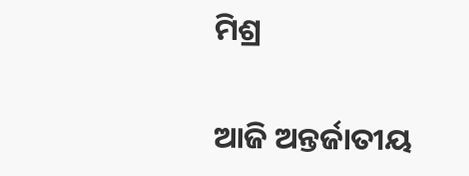ମିଶ୍ର

ଆଜି ଅନ୍ତର୍ଜାତୀୟ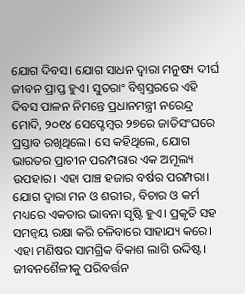ଯୋଗ ଦିବସ। ଯୋଗ ସାଧନ ଦ୍ୱାରା ମନୁଷ୍ୟ ଦୀର୍ଘ ଜୀବନ ପ୍ରାପ୍ତ ହୁଏ। ସୁତରାଂ ବିଶ୍ୱସ୍ତରରେ ଏହି ଦିବସ ପାଳନ ନିମନ୍ତେ ପ୍ରଧାନମନ୍ତ୍ରୀ ନରେନ୍ଦ୍ର ମୋଦି, ୨୦୧୪ ସେପ୍ଟେମ୍ବର ୨୭ରେ ଜାତିସଂଘରେ ପ୍ରସ୍ତାବ ରଖିଥିଲେ। ସେ କହିଥିଲେ, ଯୋଗ ଭାରତର ପ୍ରାଚୀନ ପରମ୍ପରାର ଏକ ଅମୂଲ୍ୟ ଉପହାର। ଏହା ପାଞ୍ଚ ହଜାର ବର୍ଷର ପରମ୍ପରା। ଯୋଗ ଦ୍ୱାରା ମନ ଓ ଶରୀର, ବିଚାର ଓ କର୍ମ ମଧ୍ୟରେ ଏକତାର ଭାବନା ସୃଷ୍ଟି ହୁଏ। ପ୍ରକୃତି ସହ ସମନ୍ୱୟ ରକ୍ଷା କରି ଚଳିବାରେ ସାହାଯ୍ୟ କରେ। ଏହା ମଣିଷର ସାମଗ୍ରିକ ବିକାଶ ଲାଗି ଉଦ୍ଦିଷ୍ଟ। ଜୀବନଶୈଳୀକୁ ପରିବର୍ତ୍ତନ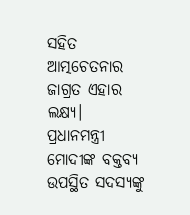ସହିତ ଆତ୍ମଚେତନାର ଜାଗ୍ରତ ଏହାର ଲକ୍ଷ୍ୟ। ପ୍ରଧାନମନ୍ତ୍ରୀ ମୋଦୀଙ୍କ ବକ୍ତବ୍ୟ ଉପସ୍ଥିତ ସଦସ୍ୟଙ୍କୁ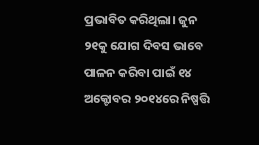ପ୍ରଭାବିତ କରିଥିଲା। ଜୁନ ୨୧କୁ ଯୋଗ ଦିବସ ଭାବେ ପାଳନ କରିବା ପାଇଁ ୧୪ ଅକ୍ଟୋବର ୨୦୧୪ରେ ନିଷ୍ପତ୍ତି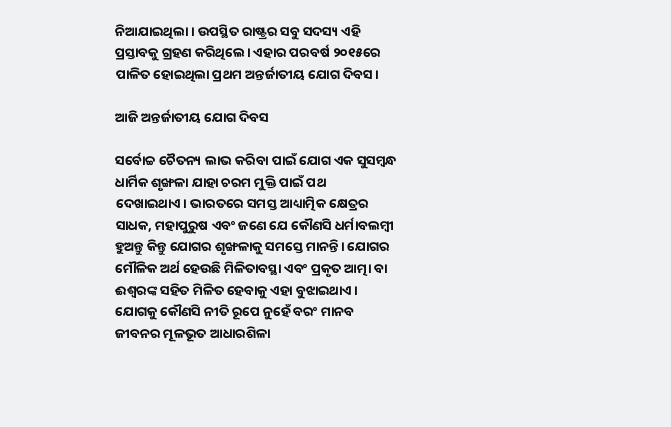ନିଆଯାଇଥିଲା। ଉପସ୍ଥିତ ରାଷ୍ଟ୍ରର ସବୁ ସଦସ୍ୟ ଏହି ପ୍ରସ୍ତାବକୁ ଗ୍ରହଣ କରିଥିଲେ। ଏହାର ପରବର୍ଷ ୨୦୧୫ରେ ପାଳିତ ହୋଇଥିଲା ପ୍ରଥମ ଅନ୍ତର୍ଜାତୀୟ ଯୋଗ ଦିବସ।

ଆଜି ଅନ୍ତର୍ଜାତୀୟ ଯୋଗ ଦିବସ

ସର୍ବୋଚ୍ଚ ଚୈତନ୍ୟ ଲାଭ କରିବା ପାଇଁ ଯୋଗ ଏକ ସୁସମ୍ବନ୍ଧ ଧାର୍ମିକ ଶୃଙ୍ଖଳା ଯାହା ଚରମ ମୁକ୍ତି ପାଇଁ ପଥ ଦେଖାଇଥାଏ। ଭାରତରେ ସମସ୍ତ ଆଧ୍ୟାତ୍ମିକ କ୍ଷେତ୍ରର ସାଧକ, ମହାପୁରୁଷ ଏବଂ ଜଣେ ଯେ କୌଣସି ଧର୍ମାବଲମ୍ବୀ ହୁଅନ୍ତୁ କିନ୍ତୁ ଯୋଗର ଶୃଙ୍ଖଳାକୁ ସମସ୍ତେ ମାନନ୍ତି। ଯୋଗର ମୌଳିକ ଅର୍ଥ ହେଉଛି ମିଳିତାବସ୍ଥା ଏବଂ ପ୍ରକୃତ ଆତ୍ମା ବା ଈଶ୍ୱରଙ୍କ ସହିତ ମିଳିତ ହେବାକୁ ଏହା ବୁଝାଇଥାଏ। ଯୋଗକୁ କୌଣସି ନୀତି ରୂପେ ନୁହେଁ ବରଂ ମାନବ ଜୀବନର ମୂଳଭୂତ ଆଧାରଶିଳା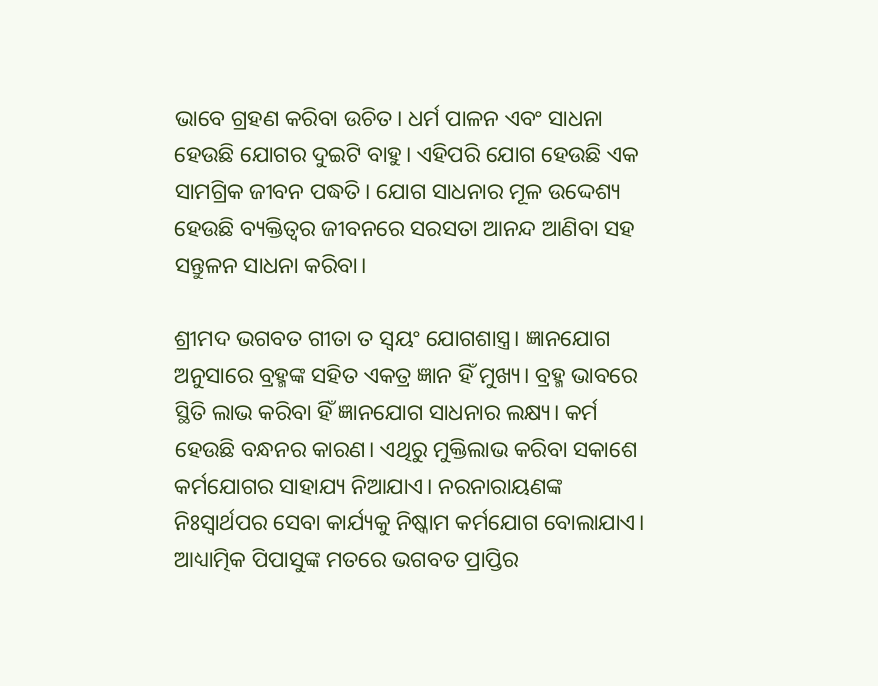ଭାବେ ଗ୍ରହଣ କରିବା ଉଚିତ। ଧର୍ମ ପାଳନ ଏବଂ ସାଧନା ହେଉଛି ଯୋଗର ଦୁଇଟି ବାହୁ। ଏହିପରି ଯୋଗ ହେଉଛି ଏକ ସାମଗ୍ରିକ ଜୀବନ ପଦ୍ଧତି। ଯୋଗ ସାଧନାର ମୂଳ ଉଦ୍ଦେଶ୍ୟ ହେଉଛି ବ୍ୟକ୍ତିତ୍ୱର ଜୀବନରେ ସରସତା ଆନନ୍ଦ ଆଣିବା ସହ ସନ୍ତୁଳନ ସାଧନା କରିବା।

ଶ୍ରୀମଦ ଭଗବତ ଗୀତା ତ ସ୍ୱୟଂ ଯୋଗଶାସ୍ତ୍ର। ଜ୍ଞାନଯୋଗ ଅନୁସାରେ ବ୍ରହ୍ମଙ୍କ ସହିତ ଏକତ୍ର ଜ୍ଞାନ ହିଁ ମୁଖ୍ୟ। ବ୍ରହ୍ମ ଭାବରେ ସ୍ଥିତି ଲାଭ କରିବା ହିଁ ଜ୍ଞାନଯୋଗ ସାଧନାର ଲକ୍ଷ୍ୟ। କର୍ମ ହେଉଛି ବନ୍ଧନର କାରଣ। ଏଥିରୁ ମୁକ୍ତିଲାଭ କରିବା ସକାଶେ କର୍ମଯୋଗର ସାହାଯ୍ୟ ନିଆଯାଏ। ନରନାରାୟଣଙ୍କ ନିଃସ୍ୱାର୍ଥପର ସେବା କାର୍ଯ୍ୟକୁ ନିଷ୍କାମ କର୍ମଯୋଗ ବୋଲାଯାଏ। ଆଧ୍ୟାତ୍ମିକ ପିପାସୁଙ୍କ ମତରେ ଭଗବତ ପ୍ରାପ୍ତିର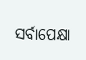ସର୍ବାପେକ୍ଷା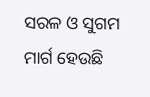ସରଳ ଓ ସୁଗମ ମାର୍ଗ ହେଉଛି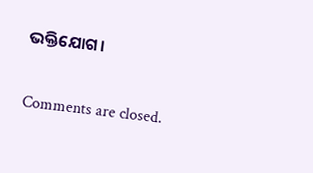ଭକ୍ତିଯୋଗ।

Comments are closed.